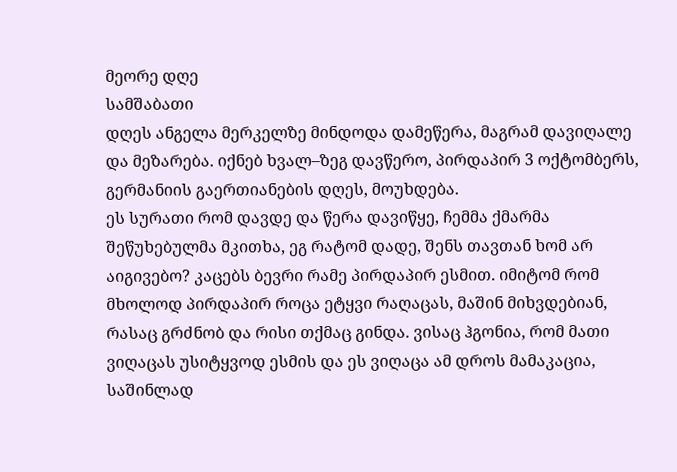მეორე დღე
სამშაბათი
დღეს ანგელა მერკელზე მინდოდა დამეწერა, მაგრამ დავიღალე და მეზარება. იქნებ ხვალ–ზეგ დავწერო, პირდაპირ 3 ოქტომბერს, გერმანიის გაერთიანების დღეს, მოუხდება.
ეს სურათი რომ დავდე და წერა დავიწყე, ჩემმა ქმარმა შეწუხებულმა მკითხა, ეგ რატომ დადე, შენს თავთან ხომ არ აიგივებო? კაცებს ბევრი რამე პირდაპირ ესმით. იმიტომ რომ მხოლოდ პირდაპირ როცა ეტყვი რაღაცას, მაშინ მიხვდებიან, რასაც გრძნობ და რისი თქმაც გინდა. ვისაც ჰგონია, რომ მათი ვიღაცას უსიტყვოდ ესმის და ეს ვიღაცა ამ დროს მამაკაცია, საშინლად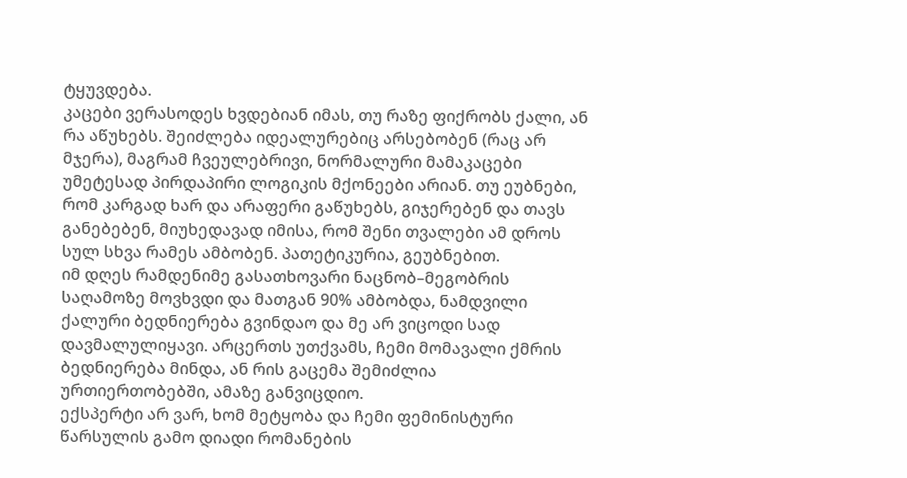ტყუვდება.
კაცები ვერასოდეს ხვდებიან იმას, თუ რაზე ფიქრობს ქალი, ან რა აწუხებს. შეიძლება იდეალურებიც არსებობენ (რაც არ მჯერა), მაგრამ ჩვეულებრივი, ნორმალური მამაკაცები უმეტესად პირდაპირი ლოგიკის მქონეები არიან. თუ ეუბნები, რომ კარგად ხარ და არაფერი გაწუხებს, გიჯერებენ და თავს განებებენ, მიუხედავად იმისა, რომ შენი თვალები ამ დროს სულ სხვა რამეს ამბობენ. პათეტიკურია, გეუბნებით.
იმ დღეს რამდენიმე გასათხოვარი ნაცნობ–მეგობრის საღამოზე მოვხვდი და მათგან 90% ამბობდა, ნამდვილი ქალური ბედნიერება გვინდაო და მე არ ვიცოდი სად დავმალულიყავი. არცერთს უთქვამს, ჩემი მომავალი ქმრის ბედნიერება მინდა, ან რის გაცემა შემიძლია ურთიერთობებში, ამაზე განვიცდიო.
ექსპერტი არ ვარ, ხომ მეტყობა და ჩემი ფემინისტური წარსულის გამო დიადი რომანების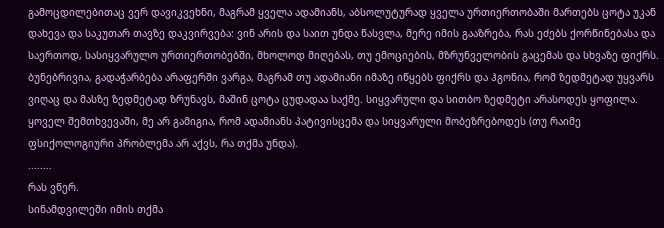გამოცდილებითაც ვერ დავიკვეხნი, მაგრამ ყველა ადამიანს, აბსოლუტურად ყველა ურთიერთობაში მართებს ცოტა უკან დახევა და საკუთარ თავზე დაკვირვება: ვინ არის და საით უნდა წასვლა, მერე იმის გააზრება, რას ეძებს ქორწინებასა და საერთოდ, სასიყვარულო ურთიერთობებში, მხოლოდ მიღებას, თუ ემოციების, მზრუნველობის გაცემას და სხვაზე ფიქრს.
ბუნებრივია, გადაჭარბება არაფერში ვარგა, მაგრამ თუ ადამიანი იმაზე იწყებს ფიქრს და ჰგონია, რომ ზედმეტად უყვარს ვიღაც და მასზე ზედმეტად ზრუნავს, მაშინ ცოტა ცუდადაა საქმე. სიყვარული და სითბო ზედმეტი არასოდეს ყოფილა. ყოველ შემთხვევაში, მე არ გამიგია, რომ ადამიანს პატივისცემა და სიყვარული მობეზრებოდეს (თუ რაიმე ფსიქოლოგიური პრობლემა არ აქვს, რა თქმა უნდა).
........
რას ვწერ.
სინამდვილეში იმის თქმა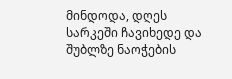მინდოდა, დღეს სარკეში ჩავიხედე და შუბლზე ნაოჭების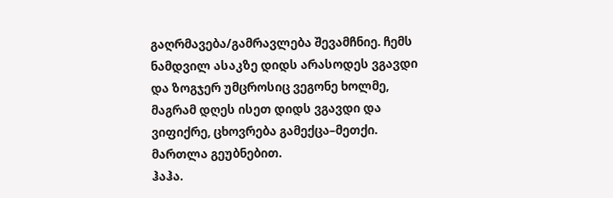გაღრმავება/გამრავლება შევამჩნიე. ჩემს ნამდვილ ასაკზე დიდს არასოდეს ვგავდი და ზოგჯერ უმცროსიც ვეგონე ხოლმე, მაგრამ დღეს ისეთ დიდს ვგავდი და ვიფიქრე, ცხოვრება გამექცა–მეთქი. მართლა გეუბნებით.
ჰაჰა.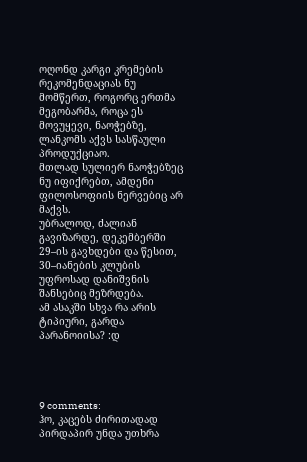ოღონდ კარგი კრემების რეკომენდაციას ნუ მომწერთ, როგორც ერთმა მეგობარმა, როცა ეს მოვუყევი, ნაოჭებზე, ლანკომს აქვს სასწაული პროდუქციაო.
მთლად სულიერ ნაოჭებზეც ნუ იფიქრებთ, ამდენი ფილოსოფიის ნერვებიც არ მაქვს.
უბრალოდ, ძალიან გავიზარდე, დეკემბერში 29–ის გავხდები და წესით, 30–იანების კლუბის უფროსად დანიშვნის შანსებიც მეზრდება.
ამ ასაკში სხვა რა არის ტიპიური, გარდა პარანოიისა? :დ




9 comments:
ჰო, კაცებს ძირითადად პირდაპირ უნდა უთხრა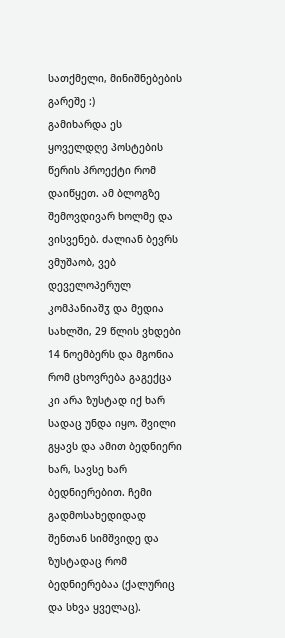სათქმელი, მინიშნებების გარეშე :)
გამიხარდა ეს ყოველდღე პოსტების წერის პროექტი რომ დაიწყეთ. ამ ბლოგზე შემოვდივარ ხოლმე და ვისვენებ. ძალიან ბევრს ვმუშაობ, ვებ დეველოპერულ კომპანიაშჳ და მედია სახლში, 29 წლის ვხდები 14 ნოემბერს და მგონია რომ ცხოვრება გაგექცა კი არა ზუსტად იქ ხარ სადაც უნდა იყო. შვილი გყავს და ამით ბედნიერი ხარ, სავსე ხარ ბედნიერებით. ჩემი გადმოსახედიდად შენთან სიმშვიდე და ზუსტადაც რომ ბედნიერებაა (ქალურიც და სხვა ყველაც).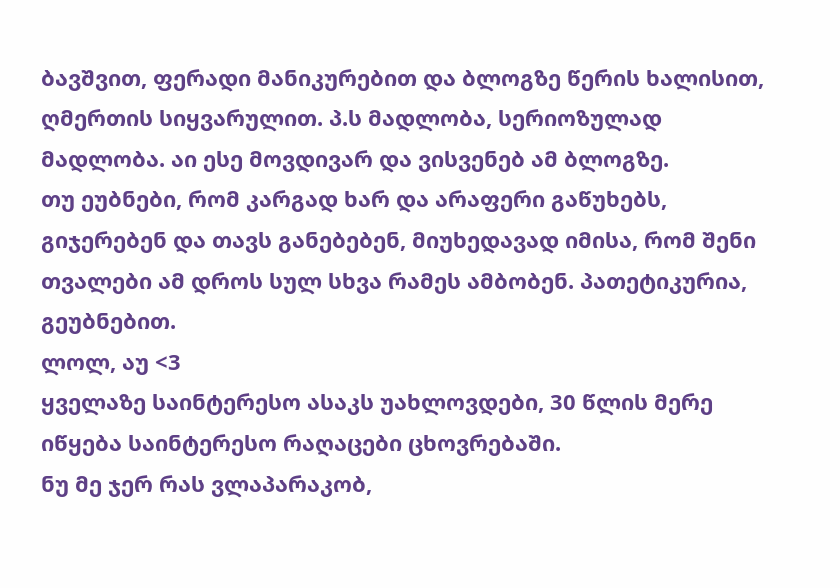ბავშვით, ფერადი მანიკურებით და ბლოგზე წერის ხალისით, ღმერთის სიყვარულით. პ.ს მადლობა, სერიოზულად მადლობა. აი ესე მოვდივარ და ვისვენებ ამ ბლოგზე.
თუ ეუბნები, რომ კარგად ხარ და არაფერი გაწუხებს, გიჯერებენ და თავს განებებენ, მიუხედავად იმისა, რომ შენი თვალები ამ დროს სულ სხვა რამეს ამბობენ. პათეტიკურია, გეუბნებით.
ლოლ, აუ <3
ყველაზე საინტერესო ასაკს უახლოვდები, 30 წლის მერე იწყება საინტერესო რაღაცები ცხოვრებაში.
ნუ მე ჯერ რას ვლაპარაკობ,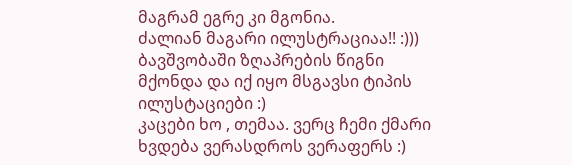მაგრამ ეგრე კი მგონია.
ძალიან მაგარი ილუსტრაციაა!! :))) ბავშვობაში ზღაპრების წიგნი მქონდა და იქ იყო მსგავსი ტიპის ილუსტაციები :)
კაცები ხო , თემაა. ვერც ჩემი ქმარი ხვდება ვერასდროს ვერაფერს :)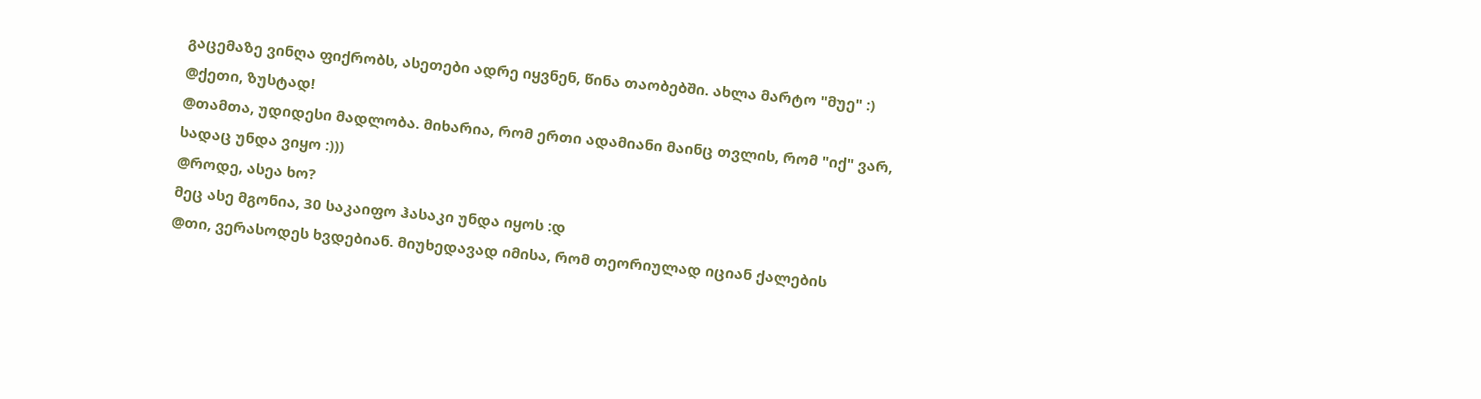გაცემაზე ვინღა ფიქრობს, ასეთები ადრე იყვნენ, წინა თაობებში. ახლა მარტო "მუე" :)
@ქეთი, ზუსტად!
@თამთა, უდიდესი მადლობა. მიხარია, რომ ერთი ადამიანი მაინც თვლის, რომ "იქ" ვარ, სადაც უნდა ვიყო :)))
@როდე, ასეა ხო?
მეც ასე მგონია, 30 საკაიფო ჰასაკი უნდა იყოს :დ
@თი, ვერასოდეს ხვდებიან. მიუხედავად იმისა, რომ თეორიულად იციან ქალების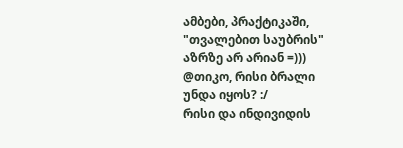ამბები, პრაქტიკაში, "თვალებით საუბრის" აზრზე არ არიან =)))
@თიკო, რისი ბრალი უნდა იყოს? :/
რისი და ინდივიდის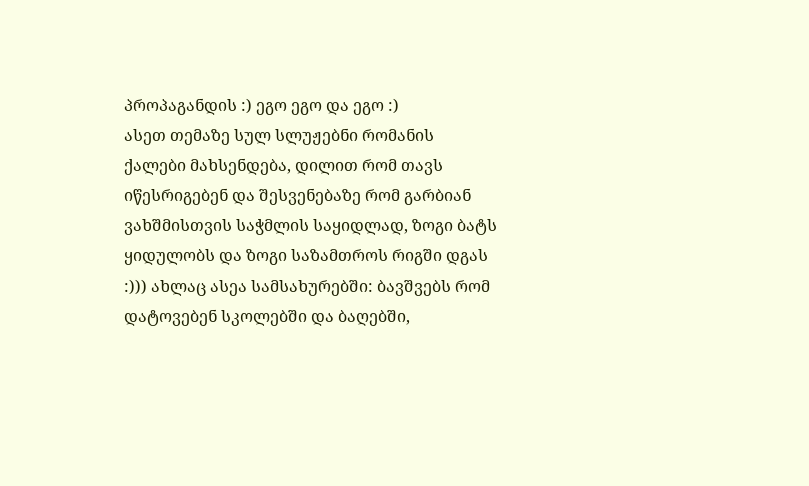პროპაგანდის :) ეგო ეგო და ეგო :)
ასეთ თემაზე სულ სლუჟებნი რომანის ქალები მახსენდება, დილით რომ თავს იწესრიგებენ და შესვენებაზე რომ გარბიან ვახშმისთვის საჭმლის საყიდლად, ზოგი ბატს ყიდულობს და ზოგი საზამთროს რიგში დგას :))) ახლაც ასეა სამსახურებში: ბავშვებს რომ დატოვებენ სკოლებში და ბაღებში,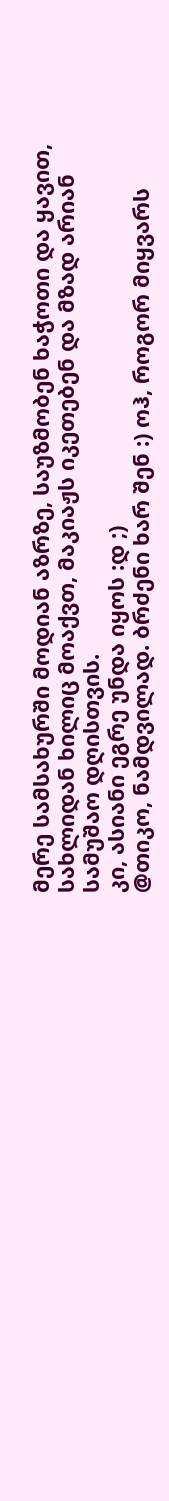მერე სამსახურში მოდიან აზრზე, საუზმობენ ხაჭოთი და ყავით, სახლიდან ხილიც მოაქვთ, მაკიაჟს იკეთებენ და მზად არიან სამუშაო დღისთვის.
კი, ასიანი ეგრე უნდა იყოს :დ ;)
@თიკო, ნამდვილად. ბრძენი ხარ შენ :) ოჰ, როგორ მიყვარს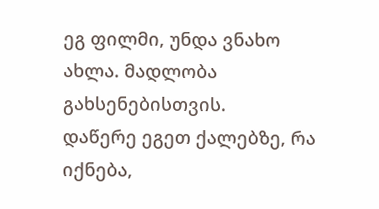ეგ ფილმი, უნდა ვნახო ახლა. მადლობა გახსენებისთვის.
დაწერე ეგეთ ქალებზე, რა იქნება,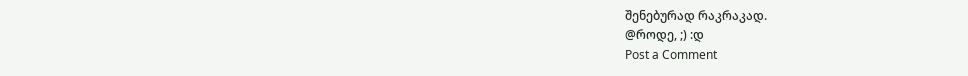შენებურად რაკრაკად.
@როდე, ;) :დ
Post a Comment